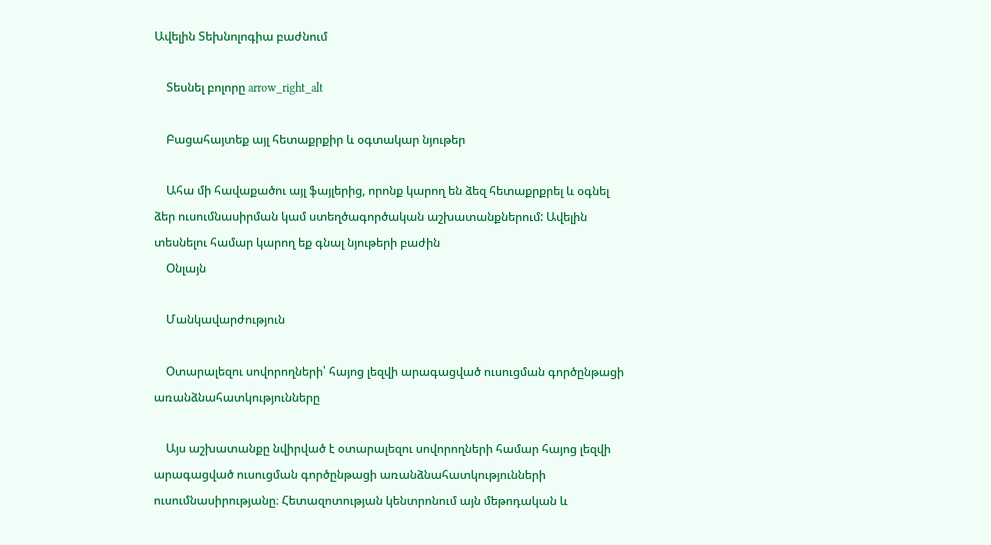Ավելին Տեխնոլոգիա բաժնում

    Տեսնել բոլորը arrow_right_alt

    Բացահայտեք այլ հետաքրքիր և օգտակար նյութեր

    Ահա մի հավաքածու այլ ֆայլերից, որոնք կարող են ձեզ հետաքրքրել և օգնել ձեր ուսումնասիրման կամ ստեղծագործական աշխատանքներում: Ավելին տեսնելու համար կարող եք գնալ նյութերի բաժին
    Օնլայն

    Մանկավարժություն

    Օտարալեզու սովորողների՝ հայոց լեզվի արագացված ուսուցման գործընթացի առանձնահատկությունները

    Այս աշխատանքը նվիրված է օտարալեզու սովորողների համար հայոց լեզվի արագացված ուսուցման գործընթացի առանձնահատկությունների ուսումնասիրությանը։ Հետազոտության կենտրոնում այն մեթոդական և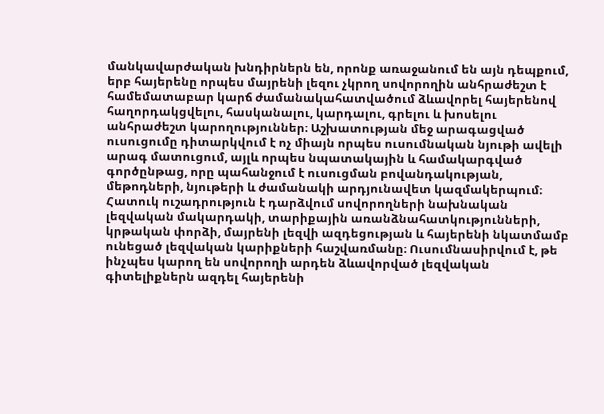մանկավարժական խնդիրներն են, որոնք առաջանում են այն դեպքում, երբ հայերենը որպես մայրենի լեզու չկրող սովորողին անհրաժեշտ է համեմատաբար կարճ ժամանակահատվածում ձևավորել հայերենով հաղորդակցվելու, հասկանալու, կարդալու, գրելու և խոսելու անհրաժեշտ կարողություններ։ Աշխատության մեջ արագացված ուսուցումը դիտարկվում է ոչ միայն որպես ուսումնական նյութի ավելի արագ մատուցում, այլև որպես նպատակային և համակարգված գործընթաց, որը պահանջում է ուսուցման բովանդակության, մեթոդների, նյութերի և ժամանակի արդյունավետ կազմակերպում։ Հատուկ ուշադրություն է դարձվում սովորողների նախնական լեզվական մակարդակի, տարիքային առանձնահատկությունների, կրթական փորձի, մայրենի լեզվի ազդեցության և հայերենի նկատմամբ ունեցած լեզվական կարիքների հաշվառմանը։ Ուսումնասիրվում է, թե ինչպես կարող են սովորողի արդեն ձևավորված լեզվական գիտելիքներն ազդել հայերենի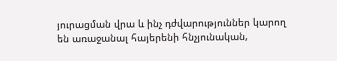յուրացման վրա և ինչ դժվարություններ կարող են առաջանալ հայերենի հնչյունական,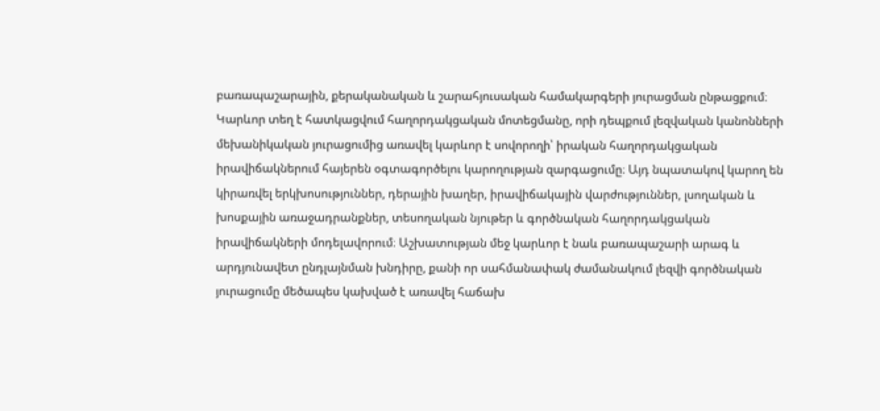բառապաշարային, քերականական և շարահյուսական համակարգերի յուրացման ընթացքում։ Կարևոր տեղ է հատկացվում հաղորդակցական մոտեցմանը, որի դեպքում լեզվական կանոնների մեխանիկական յուրացումից առավել կարևոր է սովորողի՝ իրական հաղորդակցական իրավիճակներում հայերեն օգտագործելու կարողության զարգացումը։ Այդ նպատակով կարող են կիրառվել երկխոսություններ, դերային խաղեր, իրավիճակային վարժություններ, լսողական և խոսքային առաջադրանքներ, տեսողական նյութեր և գործնական հաղորդակցական իրավիճակների մոդելավորում։ Աշխատության մեջ կարևոր է նաև բառապաշարի արագ և արդյունավետ ընդլայնման խնդիրը, քանի որ սահմանափակ ժամանակում լեզվի գործնական յուրացումը մեծապես կախված է առավել հաճախ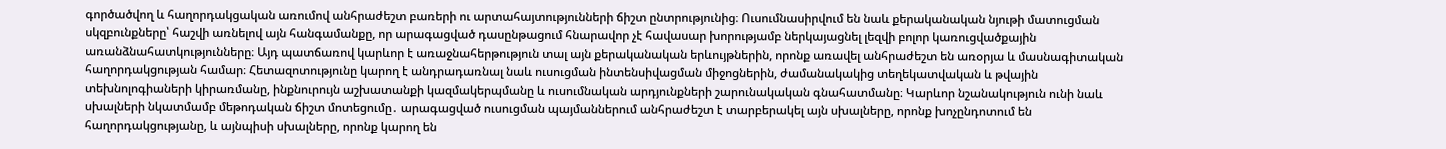գործածվող և հաղորդակցական առումով անհրաժեշտ բառերի ու արտահայտությունների ճիշտ ընտրությունից։ Ուսումնասիրվում են նաև քերականական նյութի մատուցման սկզբունքները՝ հաշվի առնելով այն հանգամանքը, որ արագացված դասընթացում հնարավոր չէ հավասար խորությամբ ներկայացնել լեզվի բոլոր կառուցվածքային առանձնահատկությունները։ Այդ պատճառով կարևոր է առաջնահերթություն տալ այն քերականական երևույթներին, որոնք առավել անհրաժեշտ են առօրյա և մասնագիտական հաղորդակցության համար։ Հետազոտությունը կարող է անդրադառնալ նաև ուսուցման ինտենսիվացման միջոցներին, ժամանակակից տեղեկատվական և թվային տեխնոլոգիաների կիրառմանը, ինքնուրույն աշխատանքի կազմակերպմանը և ուսումնական արդյունքների շարունակական գնահատմանը։ Կարևոր նշանակություն ունի նաև սխալների նկատմամբ մեթոդական ճիշտ մոտեցումը․ արագացված ուսուցման պայմաններում անհրաժեշտ է տարբերակել այն սխալները, որոնք խոչընդոտում են հաղորդակցությանը, և այնպիսի սխալները, որոնք կարող են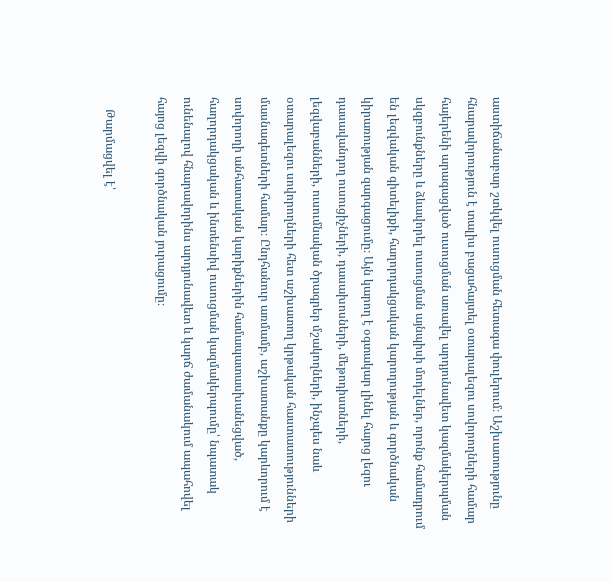աստիճանաբար շտկվել ուսուցման հետագա փուլերում։ Աշխատությունը հնարավորություն է տալիս բացահայտել օտարալեզու սովորողների համար հայերենի արագացված ուսուցման առավել արդյունավետ կազմակերպման սկզբունքները և ձևավորել ուսուցման այնպիսի մոդելներ, որոնք համադրում են լեզվական գիտելիքի, հաղորդակցական կարողության և գործնական կիրառության զարգացումը։ Այն կարող է օգտակար լինել հայոց լեզու դասավանդող ուսուցիչների, դասախոսների, մեթոդիստների, լեզվաբանների, ուսումնական ծրագրեր մշակողների, ինչպես նաև օտարալեզու սովորողների հետ աշխատող կրթական հաստատությունների մասնագետների համար։ Ընդհանուր առմամբ, աշխատանքը կարևորում է սովորողի անհատական կարիքներին համապատասխանեցված, հաղորդակցական և ինտենսիվ ուսուցման կազմակերպումը՝ նպատակ ունենալով հնարավորինս արդյունավետ և կարճ ժամանակում ապահովել հայոց լեզվի գործնական յուրացումը։

    Թարմացվել է՝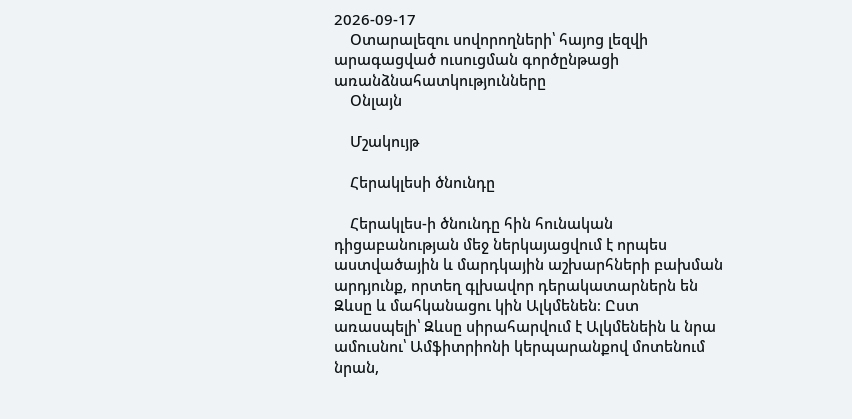2026-09-17
    Օտարալեզու սովորողների՝ հայոց լեզվի արագացված ուսուցման գործընթացի առանձնահատկությունները
    Օնլայն

    Մշակույթ

    Հերակլեսի ծնունդը

    Հերակլես-ի ծնունդը հին հունական դիցաբանության մեջ ներկայացվում է որպես աստվածային և մարդկային աշխարհների բախման արդյունք, որտեղ գլխավոր դերակատարներն են Զևսը և մահկանացու կին Ալկմենեն։ Ըստ առասպելի՝ Զևսը սիրահարվում է Ալկմենեին և նրա ամուսնու՝ Ամֆիտրիոնի կերպարանքով մոտենում նրան,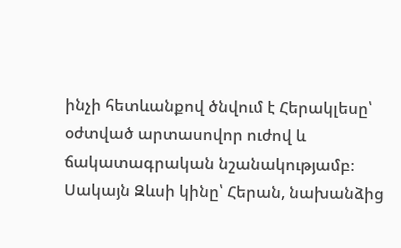ինչի հետևանքով ծնվում է Հերակլեսը՝ օժտված արտասովոր ուժով և ճակատագրական նշանակությամբ։ Սակայն Զևսի կինը՝ Հերան, նախանձից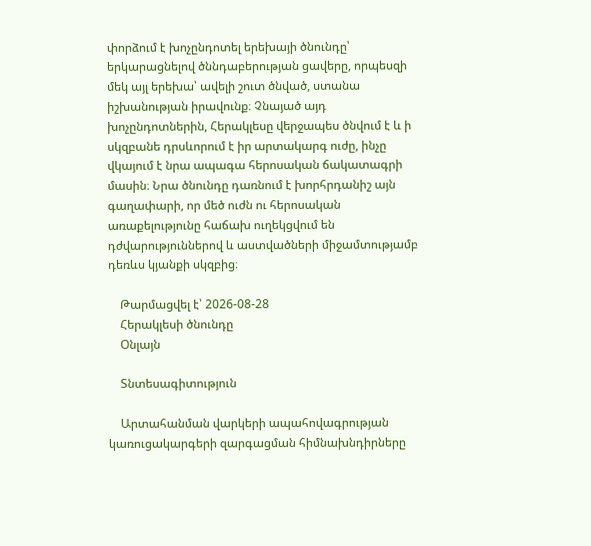փորձում է խոչընդոտել երեխայի ծնունդը՝ երկարացնելով ծննդաբերության ցավերը, որպեսզի մեկ այլ երեխա՝ ավելի շուտ ծնված, ստանա իշխանության իրավունք։ Չնայած այդ խոչընդոտներին, Հերակլեսը վերջապես ծնվում է և ի սկզբանե դրսևորում է իր արտակարգ ուժը, ինչը վկայում է նրա ապագա հերոսական ճակատագրի մասին։ Նրա ծնունդը դառնում է խորհրդանիշ այն գաղափարի, որ մեծ ուժն ու հերոսական առաքելությունը հաճախ ուղեկցվում են դժվարություններով և աստվածների միջամտությամբ դեռևս կյանքի սկզբից։

    Թարմացվել է՝ 2026-08-28
    Հերակլեսի ծնունդը
    Օնլայն

    Տնտեսագիտություն

    Արտահանման վարկերի ապահովագրության կառուցակարգերի զարգացման հիմնախնդիրները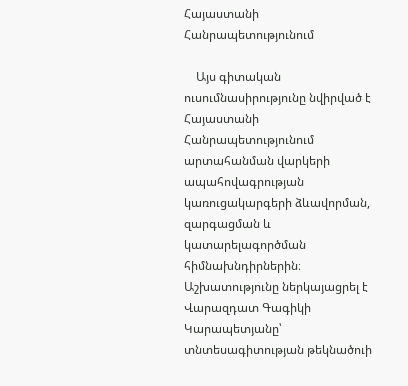Հայաստանի Հանրապետությունում

    Այս գիտական ուսումնասիրությունը նվիրված է Հայաստանի Հանրապետությունում արտահանման վարկերի ապահովագրության կառուցակարգերի ձևավորման, զարգացման և կատարելագործման հիմնախնդիրներին։ Աշխատությունը ներկայացրել է Վարազդատ Գագիկի Կարապետյանը՝ տնտեսագիտության թեկնածուի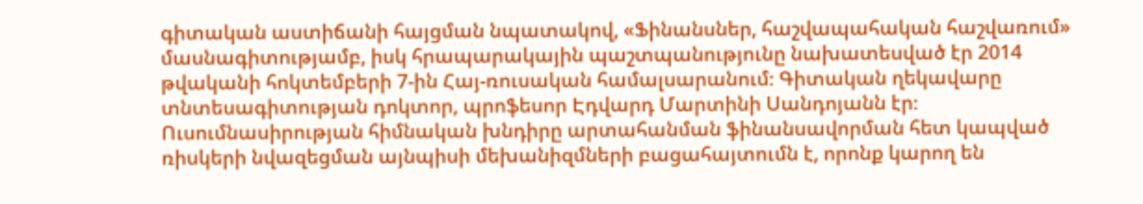գիտական աստիճանի հայցման նպատակով, «Ֆինանսներ, հաշվապահական հաշվառում» մասնագիտությամբ, իսկ հրապարակային պաշտպանությունը նախատեսված էր 2014 թվականի հոկտեմբերի 7-ին Հայ-ռուսական համալսարանում։ Գիտական ղեկավարը տնտեսագիտության դոկտոր, պրոֆեսոր Էդվարդ Մարտինի Սանդոյանն էր։ Ուսումնասիրության հիմնական խնդիրը արտահանման ֆինանսավորման հետ կապված ռիսկերի նվազեցման այնպիսի մեխանիզմների բացահայտումն է, որոնք կարող են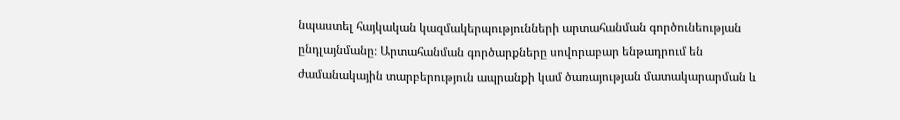նպաստել հայկական կազմակերպությունների արտահանման գործունեության ընդլայնմանը։ Արտահանման գործարքները սովորաբար ենթադրում են ժամանակային տարբերություն ապրանքի կամ ծառայության մատակարարման և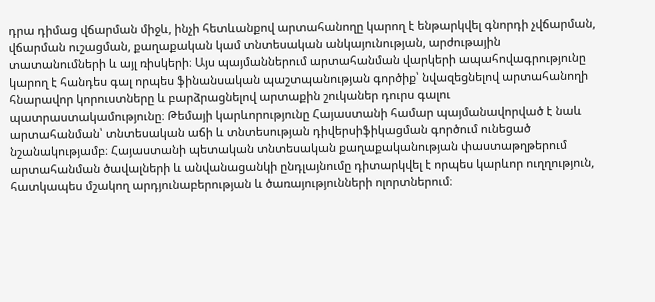դրա դիմաց վճարման միջև, ինչի հետևանքով արտահանողը կարող է ենթարկվել գնորդի չվճարման, վճարման ուշացման, քաղաքական կամ տնտեսական անկայունության, արժութային տատանումների և այլ ռիսկերի։ Այս պայմաններում արտահանման վարկերի ապահովագրությունը կարող է հանդես գալ որպես ֆինանսական պաշտպանության գործիք՝ նվազեցնելով արտահանողի հնարավոր կորուստները և բարձրացնելով արտաքին շուկաներ դուրս գալու պատրաստակամությունը։ Թեմայի կարևորությունը Հայաստանի համար պայմանավորված է նաև արտահանման՝ տնտեսական աճի և տնտեսության դիվերսիֆիկացման գործում ունեցած նշանակությամբ։ Հայաստանի պետական տնտեսական քաղաքականության փաստաթղթերում արտահանման ծավալների և անվանացանկի ընդլայնումը դիտարկվել է որպես կարևոր ուղղություն, հատկապես մշակող արդյունաբերության և ծառայությունների ոլորտներում։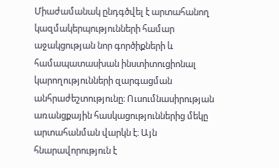Միաժամանակ ընդգծվել է արտահանող կազմակերպությունների համար աջակցության նոր գործիքների և համապատասխան ինստիտուցիոնալ կարողությունների զարգացման անհրաժեշտությունը։ Ուսումնասիրության առանցքային հասկացություններից մեկը արտահանման վարկն է։ Այն հնարավորություն է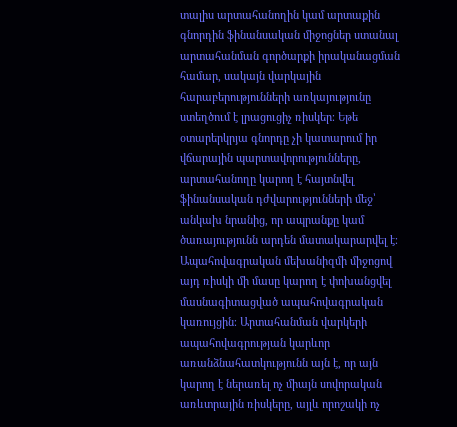տալիս արտահանողին կամ արտաքին գնորդին ֆինանսական միջոցներ ստանալ արտահանման գործարքի իրականացման համար, սակայն վարկային հարաբերությունների առկայությունը ստեղծում է լրացուցիչ ռիսկեր։ Եթե օտարերկրյա գնորդը չի կատարում իր վճարային պարտավորությունները, արտահանողը կարող է հայտնվել ֆինանսական դժվարությունների մեջ՝ անկախ նրանից, որ ապրանքը կամ ծառայությունն արդեն մատակարարվել է։ Ապահովագրական մեխանիզմի միջոցով այդ ռիսկի մի մասը կարող է փոխանցվել մասնագիտացված ապահովագրական կառույցին։ Արտահանման վարկերի ապահովագրության կարևոր առանձնահատկությունն այն է, որ այն կարող է ներառել ոչ միայն սովորական առևտրային ռիսկերը, այլև որոշակի ոչ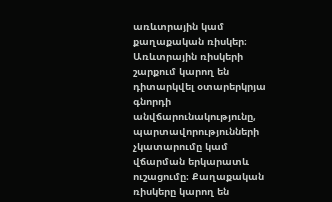առևտրային կամ քաղաքական ռիսկեր։ Առևտրային ռիսկերի շարքում կարող են դիտարկվել օտարերկրյա գնորդի անվճարունակությունը, պարտավորությունների չկատարումը կամ վճարման երկարատև ուշացումը։ Քաղաքական ռիսկերը կարող են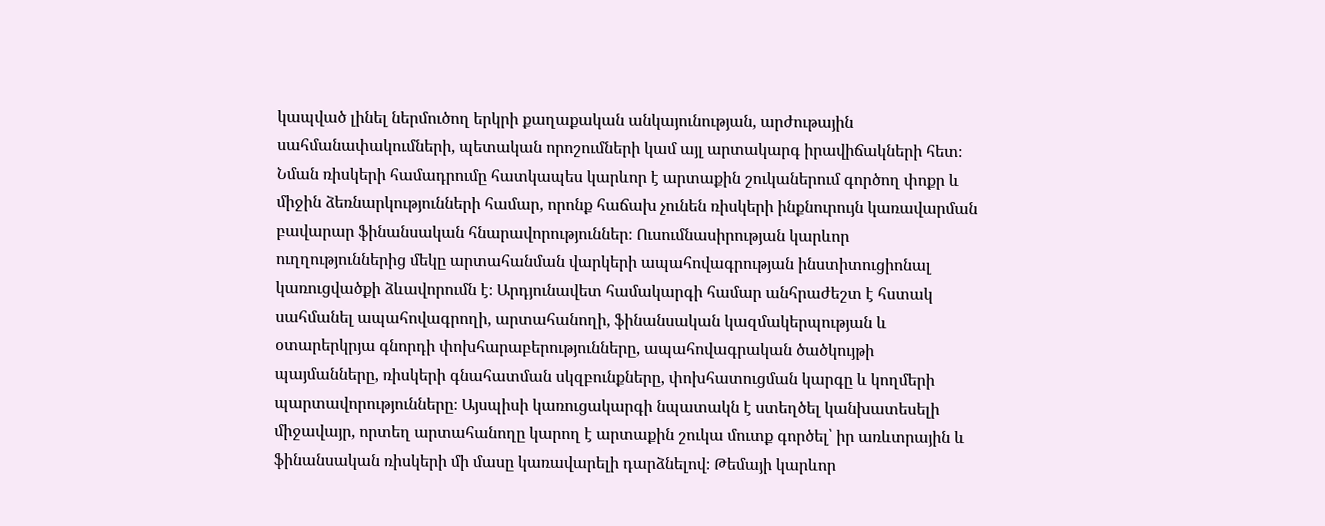կապված լինել ներմուծող երկրի քաղաքական անկայունության, արժութային սահմանափակումների, պետական որոշումների կամ այլ արտակարգ իրավիճակների հետ։ Նման ռիսկերի համադրումը հատկապես կարևոր է արտաքին շուկաներում գործող փոքր և միջին ձեռնարկությունների համար, որոնք հաճախ չունեն ռիսկերի ինքնուրույն կառավարման բավարար ֆինանսական հնարավորություններ։ Ուսումնասիրության կարևոր ուղղություններից մեկը արտահանման վարկերի ապահովագրության ինստիտուցիոնալ կառուցվածքի ձևավորումն է։ Արդյունավետ համակարգի համար անհրաժեշտ է հստակ սահմանել ապահովագրողի, արտահանողի, ֆինանսական կազմակերպության և օտարերկրյա գնորդի փոխհարաբերությունները, ապահովագրական ծածկույթի պայմանները, ռիսկերի գնահատման սկզբունքները, փոխհատուցման կարգը և կողմերի պարտավորությունները։ Այսպիսի կառուցակարգի նպատակն է ստեղծել կանխատեսելի միջավայր, որտեղ արտահանողը կարող է արտաքին շուկա մուտք գործել՝ իր առևտրային և ֆինանսական ռիսկերի մի մասը կառավարելի դարձնելով։ Թեմայի կարևոր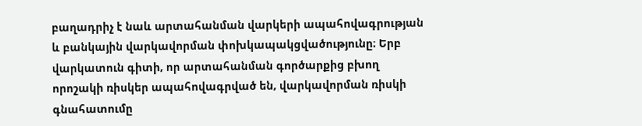բաղադրիչ է նաև արտահանման վարկերի ապահովագրության և բանկային վարկավորման փոխկապակցվածությունը։ Երբ վարկատուն գիտի, որ արտահանման գործարքից բխող որոշակի ռիսկեր ապահովագրված են, վարկավորման ռիսկի գնահատումը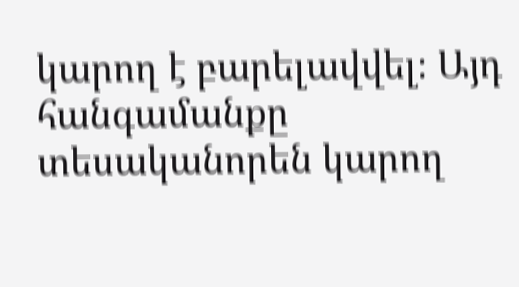կարող է բարելավվել։ Այդ հանգամանքը տեսականորեն կարող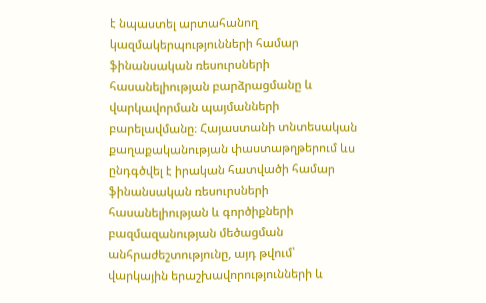է նպաստել արտահանող կազմակերպությունների համար ֆինանսական ռեսուրսների հասանելիության բարձրացմանը և վարկավորման պայմանների բարելավմանը։ Հայաստանի տնտեսական քաղաքականության փաստաթղթերում ևս ընդգծվել է իրական հատվածի համար ֆինանսական ռեսուրսների հասանելիության և գործիքների բազմազանության մեծացման անհրաժեշտությունը, այդ թվում՝ վարկային երաշխավորությունների և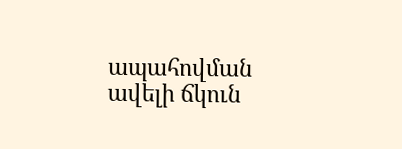ապահովման ավելի ճկուն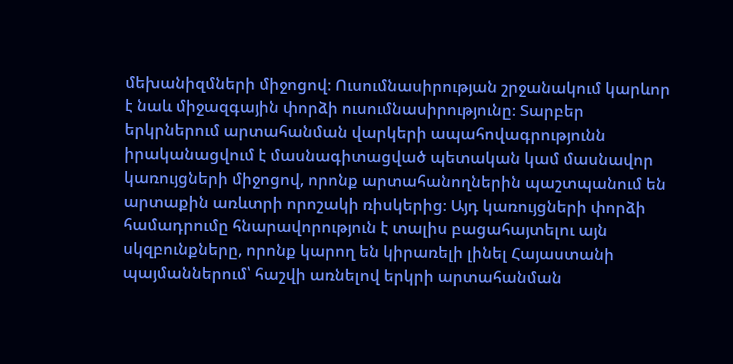մեխանիզմների միջոցով։ Ուսումնասիրության շրջանակում կարևոր է նաև միջազգային փորձի ուսումնասիրությունը։ Տարբեր երկրներում արտահանման վարկերի ապահովագրությունն իրականացվում է մասնագիտացված պետական կամ մասնավոր կառույցների միջոցով, որոնք արտահանողներին պաշտպանում են արտաքին առևտրի որոշակի ռիսկերից։ Այդ կառույցների փորձի համադրումը հնարավորություն է տալիս բացահայտելու այն սկզբունքները, որոնք կարող են կիրառելի լինել Հայաստանի պայմաններում՝ հաշվի առնելով երկրի արտահանման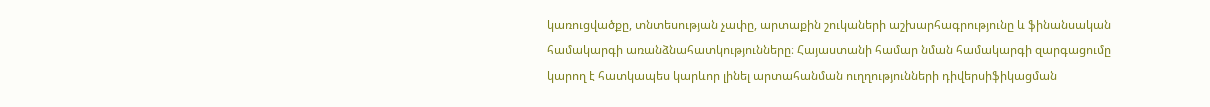կառուցվածքը, տնտեսության չափը, արտաքին շուկաների աշխարհագրությունը և ֆինանսական համակարգի առանձնահատկությունները։ Հայաստանի համար նման համակարգի զարգացումը կարող է հատկապես կարևոր լինել արտահանման ուղղությունների դիվերսիֆիկացման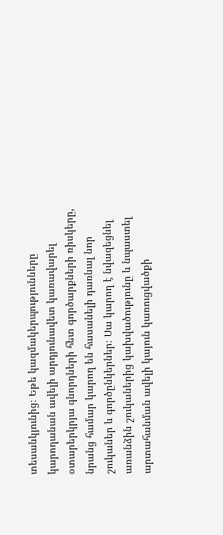տեսանկյունից։ Եթե կազմակերպությունները կարողանան ավելի արդյունավետ կառավարել օտարերկրյա գնորդների հետ գործարքների ռիսկերը, նրանց համար կարող են հասանելի դառնալ նոր շուկաներ և գործընկերներ։ Սա կարող է նվազեցնել առանձին շուկաներից կախվածությունը և նպաստել արտահանման ավելի կայուն կառուցվածքի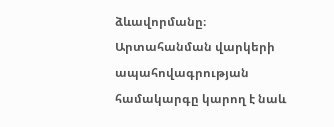ձևավորմանը։ Արտահանման վարկերի ապահովագրության համակարգը կարող է նաև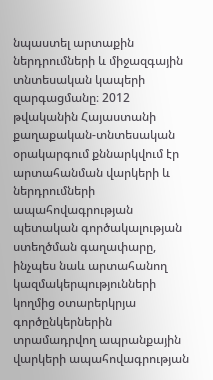նպաստել արտաքին ներդրումների և միջազգային տնտեսական կապերի զարգացմանը։ 2012 թվականին Հայաստանի քաղաքական-տնտեսական օրակարգում քննարկվում էր արտահանման վարկերի և ներդրումների ապահովագրության պետական գործակալության ստեղծման գաղափարը, ինչպես նաև արտահանող կազմակերպությունների կողմից օտարերկրյա գործընկերներին տրամադրվող ապրանքային վարկերի ապահովագրության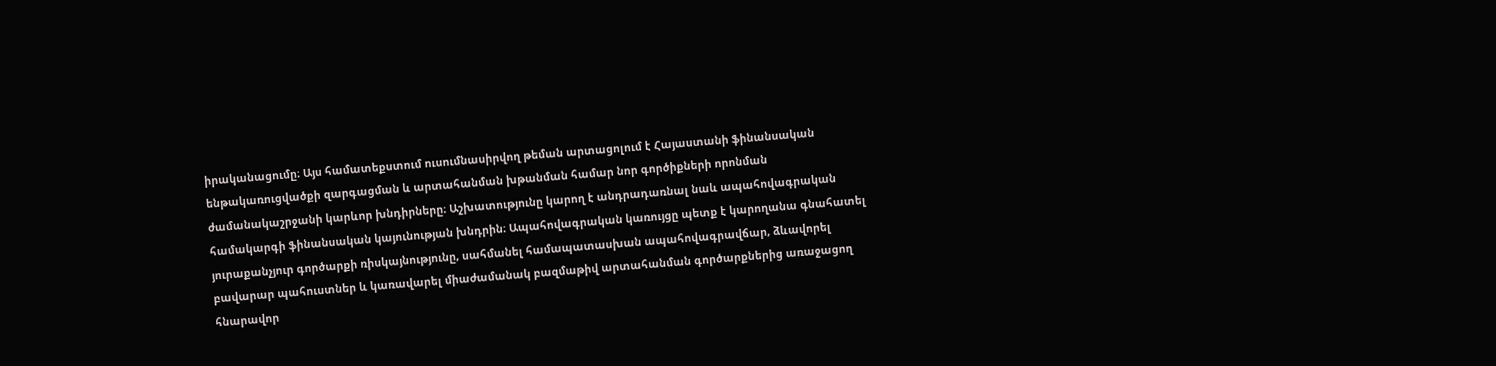իրականացումը։ Այս համատեքստում ուսումնասիրվող թեման արտացոլում է Հայաստանի ֆինանսական ենթակառուցվածքի զարգացման և արտահանման խթանման համար նոր գործիքների որոնման ժամանակաշրջանի կարևոր խնդիրները։ Աշխատությունը կարող է անդրադառնալ նաև ապահովագրական համակարգի ֆինանսական կայունության խնդրին։ Ապահովագրական կառույցը պետք է կարողանա գնահատել յուրաքանչյուր գործարքի ռիսկայնությունը, սահմանել համապատասխան ապահովագրավճար, ձևավորել բավարար պահուստներ և կառավարել միաժամանակ բազմաթիվ արտահանման գործարքներից առաջացող հնարավոր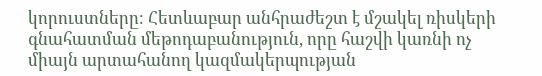կորուստները։ Հետևաբար անհրաժեշտ է մշակել ռիսկերի գնահատման մեթոդաբանություն, որը հաշվի կառնի ոչ միայն արտահանող կազմակերպության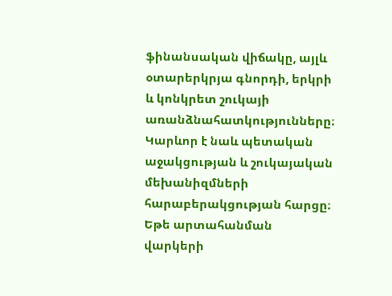ֆինանսական վիճակը, այլև օտարերկրյա գնորդի, երկրի և կոնկրետ շուկայի առանձնահատկությունները։ Կարևոր է նաև պետական աջակցության և շուկայական մեխանիզմների հարաբերակցության հարցը։ Եթե արտահանման վարկերի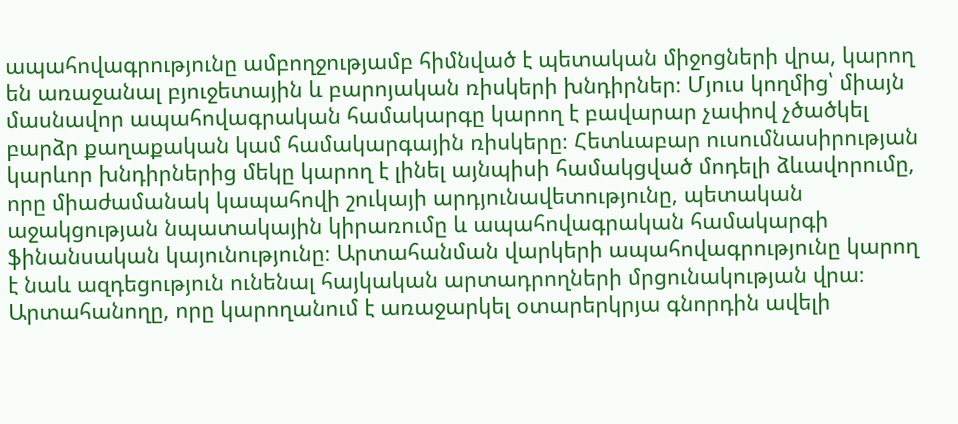ապահովագրությունը ամբողջությամբ հիմնված է պետական միջոցների վրա, կարող են առաջանալ բյուջետային և բարոյական ռիսկերի խնդիրներ։ Մյուս կողմից՝ միայն մասնավոր ապահովագրական համակարգը կարող է բավարար չափով չծածկել բարձր քաղաքական կամ համակարգային ռիսկերը։ Հետևաբար ուսումնասիրության կարևոր խնդիրներից մեկը կարող է լինել այնպիսի համակցված մոդելի ձևավորումը, որը միաժամանակ կապահովի շուկայի արդյունավետությունը, պետական աջակցության նպատակային կիրառումը և ապահովագրական համակարգի ֆինանսական կայունությունը։ Արտահանման վարկերի ապահովագրությունը կարող է նաև ազդեցություն ունենալ հայկական արտադրողների մրցունակության վրա։ Արտահանողը, որը կարողանում է առաջարկել օտարերկրյա գնորդին ավելի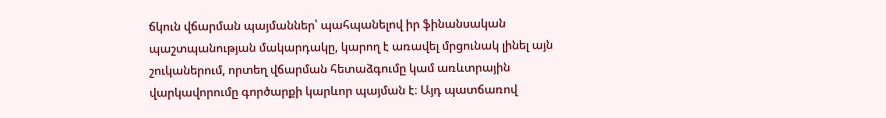ճկուն վճարման պայմաններ՝ պահպանելով իր ֆինանսական պաշտպանության մակարդակը, կարող է առավել մրցունակ լինել այն շուկաներում, որտեղ վճարման հետաձգումը կամ առևտրային վարկավորումը գործարքի կարևոր պայման է։ Այդ պատճառով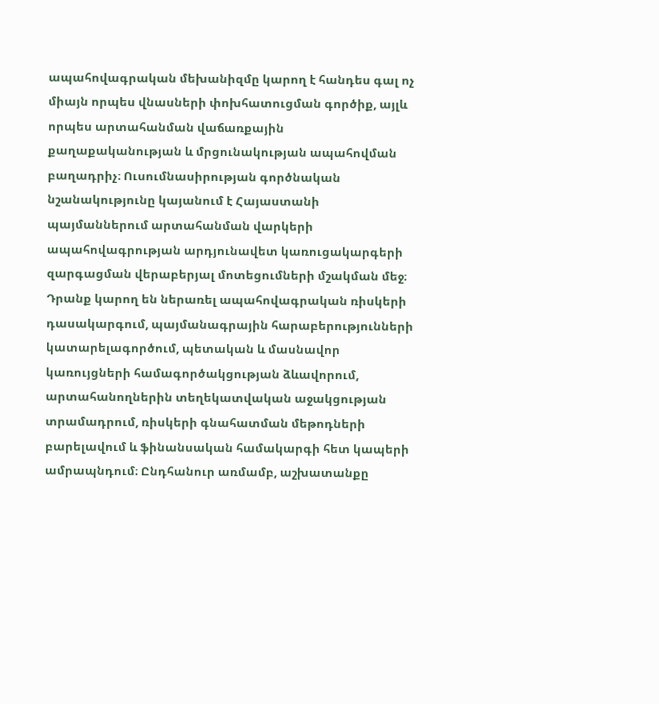ապահովագրական մեխանիզմը կարող է հանդես գալ ոչ միայն որպես վնասների փոխհատուցման գործիք, այլև որպես արտահանման վաճառքային քաղաքականության և մրցունակության ապահովման բաղադրիչ։ Ուսումնասիրության գործնական նշանակությունը կայանում է Հայաստանի պայմաններում արտահանման վարկերի ապահովագրության արդյունավետ կառուցակարգերի զարգացման վերաբերյալ մոտեցումների մշակման մեջ։ Դրանք կարող են ներառել ապահովագրական ռիսկերի դասակարգում, պայմանագրային հարաբերությունների կատարելագործում, պետական և մասնավոր կառույցների համագործակցության ձևավորում, արտահանողներին տեղեկատվական աջակցության տրամադրում, ռիսկերի գնահատման մեթոդների բարելավում և ֆինանսական համակարգի հետ կապերի ամրապնդում։ Ընդհանուր առմամբ, աշխատանքը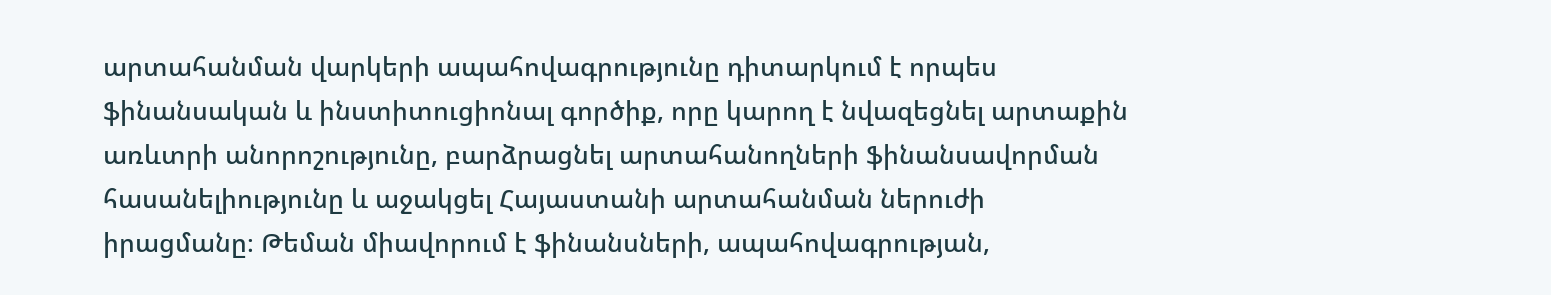արտահանման վարկերի ապահովագրությունը դիտարկում է որպես ֆինանսական և ինստիտուցիոնալ գործիք, որը կարող է նվազեցնել արտաքին առևտրի անորոշությունը, բարձրացնել արտահանողների ֆինանսավորման հասանելիությունը և աջակցել Հայաստանի արտահանման ներուժի իրացմանը։ Թեման միավորում է ֆինանսների, ապահովագրության,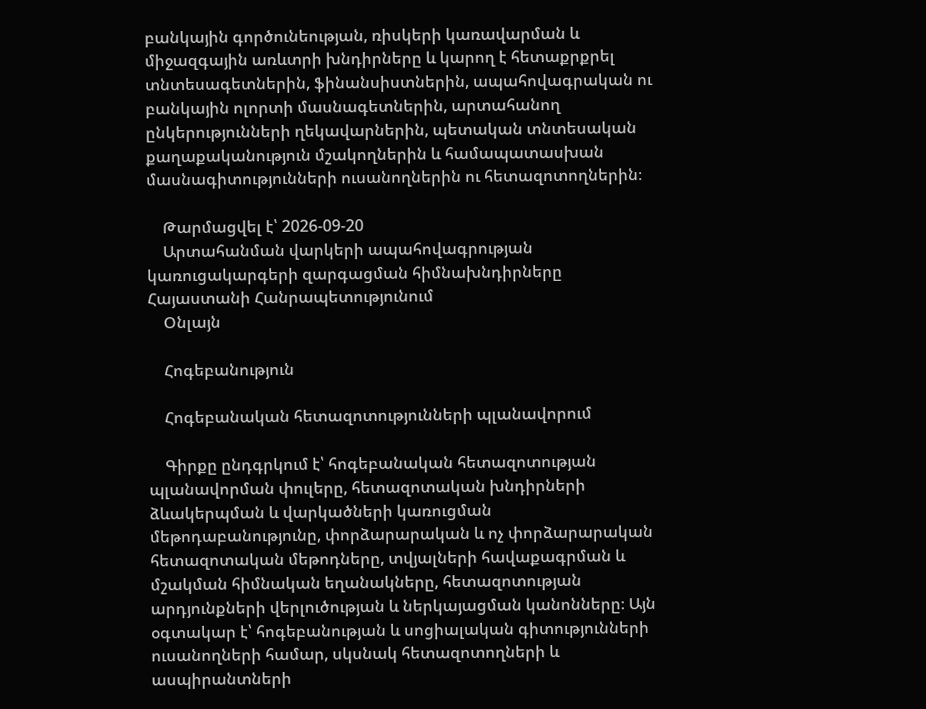բանկային գործունեության, ռիսկերի կառավարման և միջազգային առևտրի խնդիրները և կարող է հետաքրքրել տնտեսագետներին, ֆինանսիստներին, ապահովագրական ու բանկային ոլորտի մասնագետներին, արտահանող ընկերությունների ղեկավարներին, պետական տնտեսական քաղաքականություն մշակողներին և համապատասխան մասնագիտությունների ուսանողներին ու հետազոտողներին։

    Թարմացվել է՝ 2026-09-20
    Արտահանման վարկերի ապահովագրության կառուցակարգերի զարգացման հիմնախնդիրները Հայաստանի Հանրապետությունում
    Օնլայն

    Հոգեբանություն

    Հոգեբանական հետազոտությունների պլանավորում

    Գիրքը ընդգրկում է՝ հոգեբանական հետազոտության պլանավորման փուլերը, հետազոտական խնդիրների ձևակերպման և վարկածների կառուցման մեթոդաբանությունը, փորձարարական և ոչ փորձարարական հետազոտական մեթոդները, տվյալների հավաքագրման և մշակման հիմնական եղանակները, հետազոտության արդյունքների վերլուծության և ներկայացման կանոնները։ Այն օգտակար է՝ հոգեբանության և սոցիալական գիտությունների ուսանողների համար, սկսնակ հետազոտողների և ասպիրանտների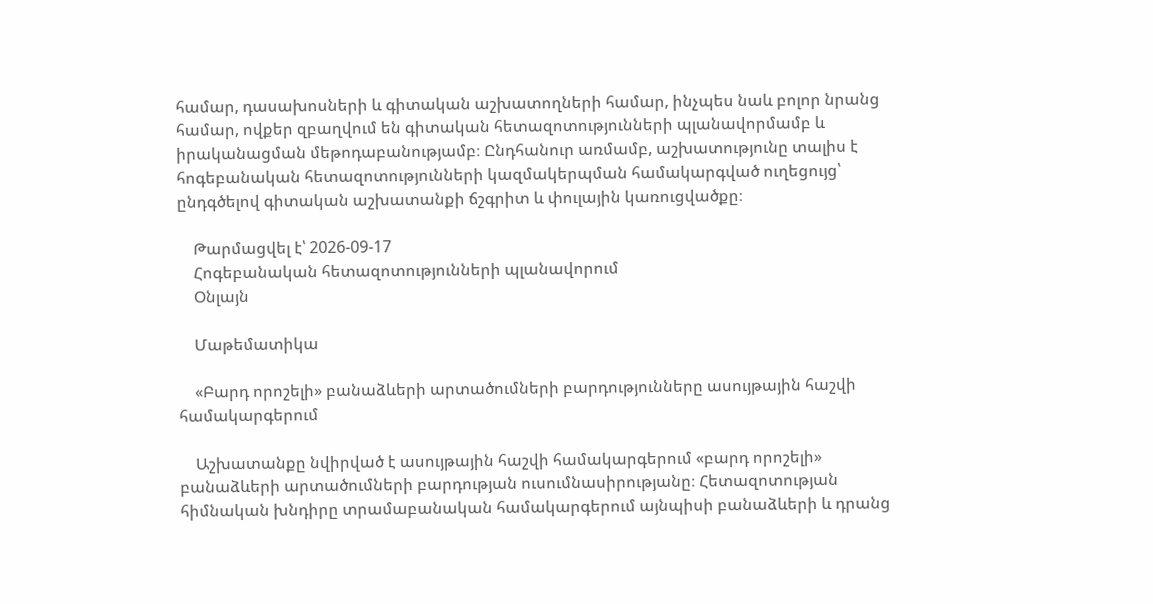համար, դասախոսների և գիտական աշխատողների համար, ինչպես նաև բոլոր նրանց համար, ովքեր զբաղվում են գիտական հետազոտությունների պլանավորմամբ և իրականացման մեթոդաբանությամբ։ Ընդհանուր առմամբ, աշխատությունը տալիս է հոգեբանական հետազոտությունների կազմակերպման համակարգված ուղեցույց՝ ընդգծելով գիտական աշխատանքի ճշգրիտ և փուլային կառուցվածքը։

    Թարմացվել է՝ 2026-09-17
    Հոգեբանական հետազոտությունների պլանավորում
    Օնլայն

    Մաթեմատիկա

    «Բարդ որոշելի» բանաձևերի արտածումների բարդությունները ասույթային հաշվի համակարգերում

    Աշխատանքը նվիրված է ասույթային հաշվի համակարգերում «բարդ որոշելի» բանաձևերի արտածումների բարդության ուսումնասիրությանը։ Հետազոտության հիմնական խնդիրը տրամաբանական համակարգերում այնպիսի բանաձևերի և դրանց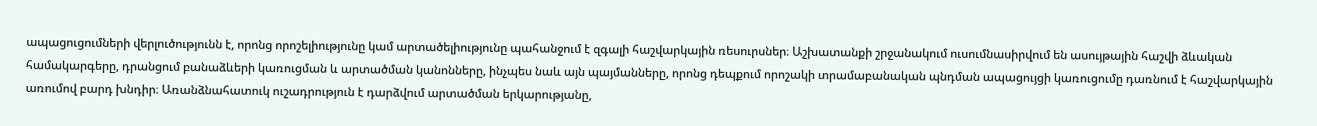ապացուցումների վերլուծությունն է, որոնց որոշելիությունը կամ արտածելիությունը պահանջում է զգալի հաշվարկային ռեսուրսներ։ Աշխատանքի շրջանակում ուսումնասիրվում են ասույթային հաշվի ձևական համակարգերը, դրանցում բանաձևերի կառուցման և արտածման կանոնները, ինչպես նաև այն պայմանները, որոնց դեպքում որոշակի տրամաբանական պնդման ապացույցի կառուցումը դառնում է հաշվարկային առումով բարդ խնդիր։ Առանձնահատուկ ուշադրություն է դարձվում արտածման երկարությանը,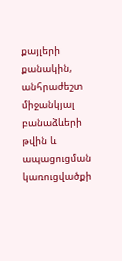քայլերի քանակին, անհրաժեշտ միջանկյալ բանաձևերի թվին և ապացուցման կառուցվածքի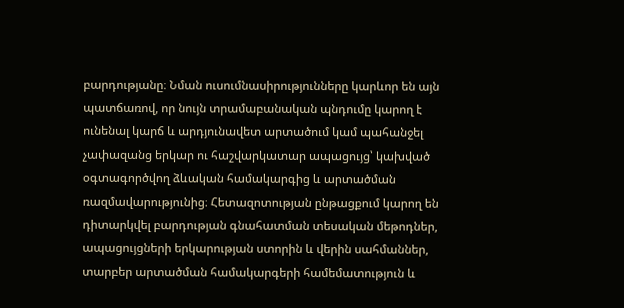բարդությանը։ Նման ուսումնասիրությունները կարևոր են այն պատճառով, որ նույն տրամաբանական պնդումը կարող է ունենալ կարճ և արդյունավետ արտածում կամ պահանջել չափազանց երկար ու հաշվարկատար ապացույց՝ կախված օգտագործվող ձևական համակարգից և արտածման ռազմավարությունից։ Հետազոտության ընթացքում կարող են դիտարկվել բարդության գնահատման տեսական մեթոդներ, ապացույցների երկարության ստորին և վերին սահմաններ, տարբեր արտածման համակարգերի համեմատություն և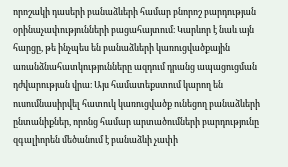որոշակի դասերի բանաձևերի համար բնորոշ բարդության օրինաչափությունների բացահայտում։ Կարևոր է նաև այն հարցը, թե ինչպես են բանաձևերի կառուցվածքային առանձնահատկությունները ազդում դրանց ապացուցման դժվարության վրա։ Այս համատեքստում կարող են ուսումնասիրվել հատուկ կառուցվածք ունեցող բանաձևերի ընտանիքներ, որոնց համար արտածումների բարդությունը զգալիորեն մեծանում է բանաձևի չափի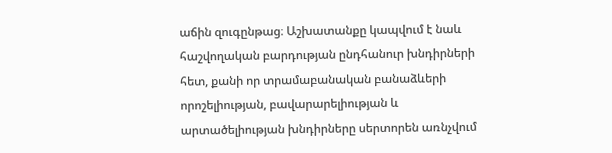աճին զուգընթաց։ Աշխատանքը կապվում է նաև հաշվողական բարդության ընդհանուր խնդիրների հետ, քանի որ տրամաբանական բանաձևերի որոշելիության, բավարարելիության և արտածելիության խնդիրները սերտորեն առնչվում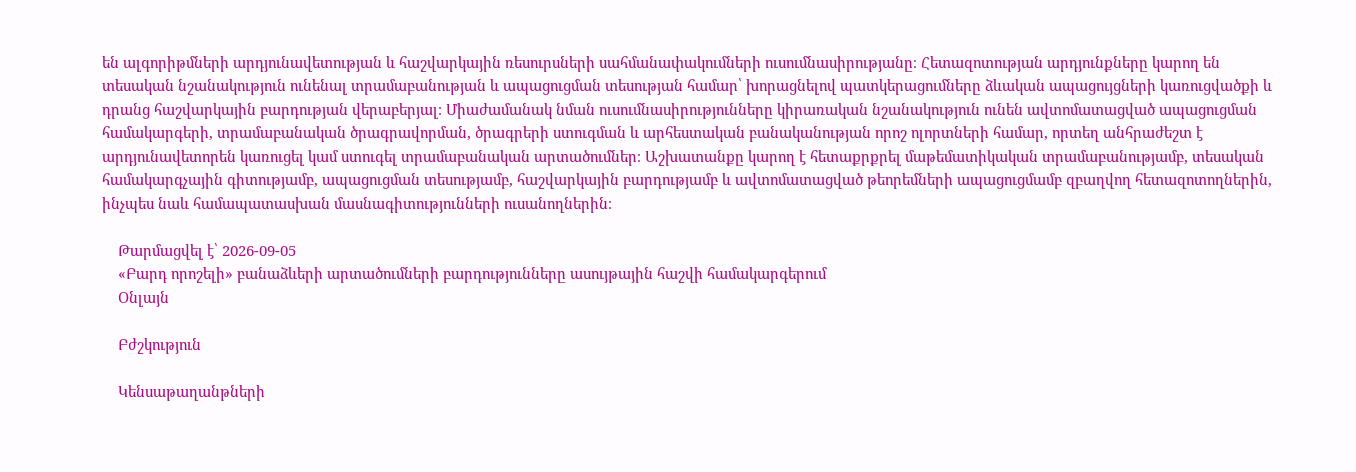են ալգորիթմների արդյունավետության և հաշվարկային ռեսուրսների սահմանափակումների ուսումնասիրությանը։ Հետազոտության արդյունքները կարող են տեսական նշանակություն ունենալ տրամաբանության և ապացուցման տեսության համար՝ խորացնելով պատկերացումները ձևական ապացույցների կառուցվածքի և դրանց հաշվարկային բարդության վերաբերյալ։ Միաժամանակ նման ուսումնասիրությունները կիրառական նշանակություն ունեն ավտոմատացված ապացուցման համակարգերի, տրամաբանական ծրագրավորման, ծրագրերի ստուգման և արհեստական բանականության որոշ ոլորտների համար, որտեղ անհրաժեշտ է արդյունավետորեն կառուցել կամ ստուգել տրամաբանական արտածումներ։ Աշխատանքը կարող է հետաքրքրել մաթեմատիկական տրամաբանությամբ, տեսական համակարգչային գիտությամբ, ապացուցման տեսությամբ, հաշվարկային բարդությամբ և ավտոմատացված թեորեմների ապացուցմամբ զբաղվող հետազոտողներին, ինչպես նաև համապատասխան մասնագիտությունների ուսանողներին։

    Թարմացվել է՝ 2026-09-05
    «Բարդ որոշելի» բանաձևերի արտածումների բարդությունները ասույթային հաշվի համակարգերում
    Օնլայն

    Բժշկություն

    Կենսաթաղանթների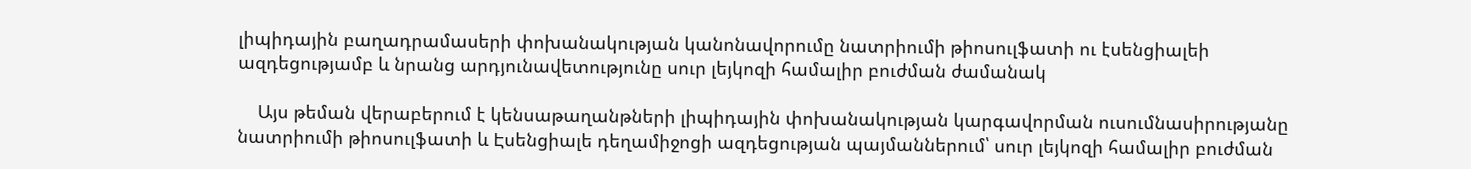լիպիդային բաղադրամասերի փոխանակության կանոնավորումը նատրիումի թիոսուլֆատի ու էսենցիալեի ազդեցությամբ և նրանց արդյունավետությունը սուր լեյկոզի համալիր բուժման ժամանակ

    Այս թեման վերաբերում է կենսաթաղանթների լիպիդային փոխանակության կարգավորման ուսումնասիրությանը նատրիումի թիոսուլֆատի և Էսենցիալե դեղամիջոցի ազդեցության պայմաններում՝ սուր լեյկոզի համալիր բուժման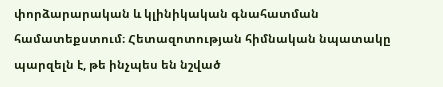փորձարարական և կլինիկական գնահատման համատեքստում։ Հետազոտության հիմնական նպատակը պարզելն է, թե ինչպես են նշված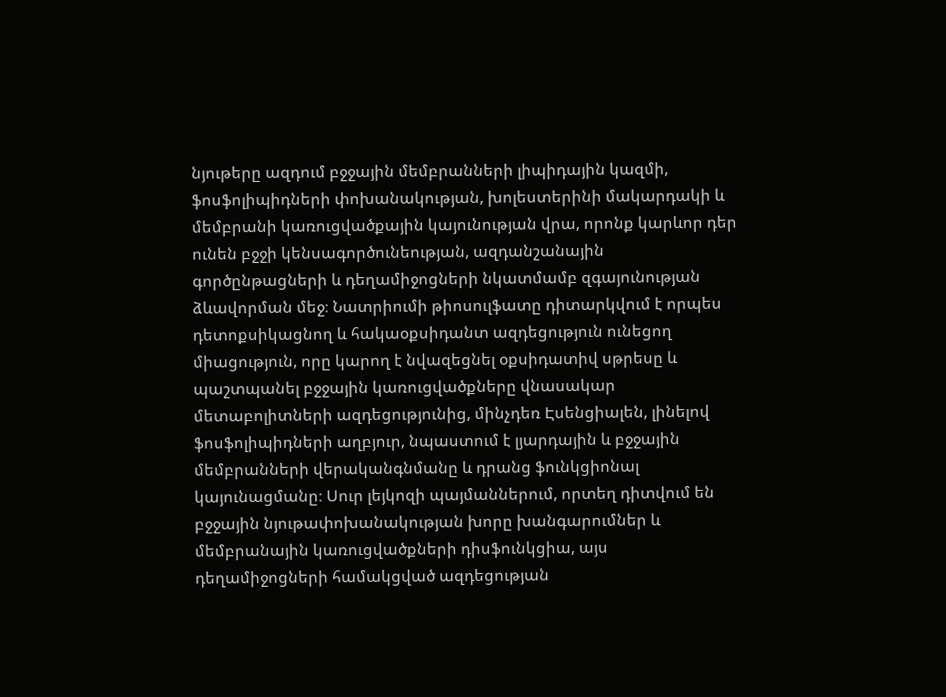նյութերը ազդում բջջային մեմբրանների լիպիդային կազմի, ֆոսֆոլիպիդների փոխանակության, խոլեստերինի մակարդակի և մեմբրանի կառուցվածքային կայունության վրա, որոնք կարևոր դեր ունեն բջջի կենսագործունեության, ազդանշանային գործընթացների և դեղամիջոցների նկատմամբ զգայունության ձևավորման մեջ։ Նատրիումի թիոսուլֆատը դիտարկվում է որպես դետոքսիկացնող և հակաօքսիդանտ ազդեցություն ունեցող միացություն, որը կարող է նվազեցնել օքսիդատիվ սթրեսը և պաշտպանել բջջային կառուցվածքները վնասակար մետաբոլիտների ազդեցությունից, մինչդեռ Էսենցիալեն, լինելով ֆոսֆոլիպիդների աղբյուր, նպաստում է լյարդային և բջջային մեմբրանների վերականգնմանը և դրանց ֆունկցիոնալ կայունացմանը։ Սուր լեյկոզի պայմաններում, որտեղ դիտվում են բջջային նյութափոխանակության խորը խանգարումներ և մեմբրանային կառուցվածքների դիսֆունկցիա, այս դեղամիջոցների համակցված ազդեցության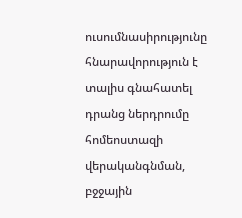ուսումնասիրությունը հնարավորություն է տալիս գնահատել դրանց ներդրումը հոմեոստազի վերականգնման, բջջային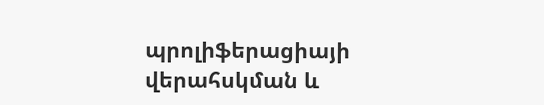պրոլիֆերացիայի վերահսկման և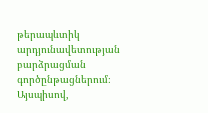թերապևտիկ արդյունավետության բարձրացման գործընթացներում։ Այսպիսով,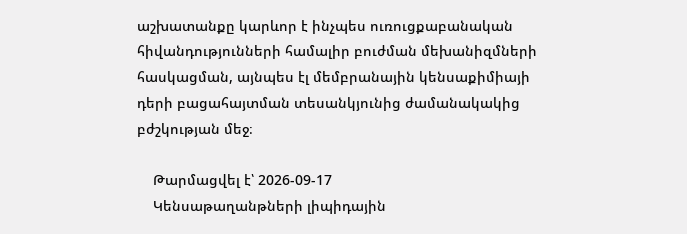աշխատանքը կարևոր է ինչպես ուռուցքաբանական հիվանդությունների համալիր բուժման մեխանիզմների հասկացման, այնպես էլ մեմբրանային կենսաքիմիայի դերի բացահայտման տեսանկյունից ժամանակակից բժշկության մեջ։

    Թարմացվել է՝ 2026-09-17
    Կենսաթաղանթների լիպիդային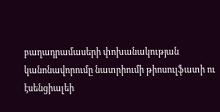բաղադրամասերի փոխանակության կանոնավորումը նատրիումի թիոսուլֆատի ու էսենցիալեի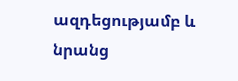ազդեցությամբ և նրանց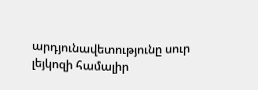արդյունավետությունը սուր լեյկոզի համալիր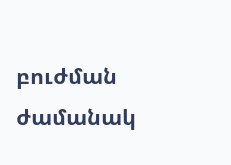բուժման ժամանակ